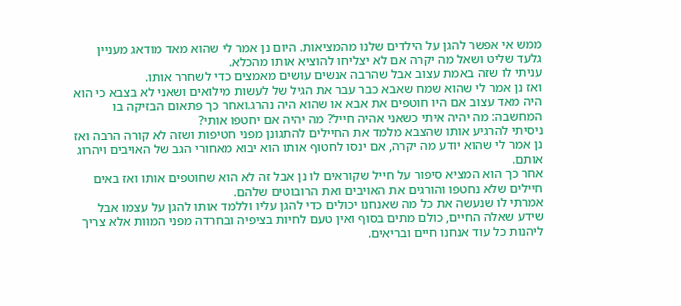ממש אי אפשר להגן על הילדים שלנו מהמציאות. היום נן אמר לי שהוא מאד מודאג מעניין גלעד שליט ושאל מה יקרה אם לא יצליחו להוציא אותו מהכלא.
עניתי לו שזה באמת עצוב אבל שהרבה אנשים עושים מאמצים כדי לשחרר אותו.
ואז נן אמר לי שהוא שמח שאבא כבר עבר את הגיל של לעשות מילואים ושאני לא בצבא כי הוא היה מאד עצוב אם היו חוטפים את אבא או שהוא היה נהרג.ואחר כך פתאום הבזיקה בו המחשבה: מה יהיה איתי כשאני אהיה חייל? מה יהיה אם יחטפו אותי?
ניסיתי להרגיע אותו שהצבא מלמד את החיילים להתגונן מפני חטיפות ושזה לא קורה הרבה ואז נן אמר לי שהוא יודע מה יקרה, אם ינסו לחטוף אותו הוא יבוא מאחורי הגב של האויבים ויהרוג אותם.
אחר כך הוא המציא סיפור על חייל שקוראים לו נן אבל זה לא הוא שחוטפים אותו ואז באים חיילים שלא נחטפו והורגים את האויבים ואת הרובוטים שלהם.
אמרתי לו שנעשה את כל מה שאנחנו יכולים כדי להגן עליו וללמד אותו להגן על עצמו אבל שידע שאלה החיים, כולם מתים בסוף ואין טעם לחיות בציפיה ובחרדה מפני המוות אלא צריך ליהנות כל עוד אנחנו חיים ובריאים.